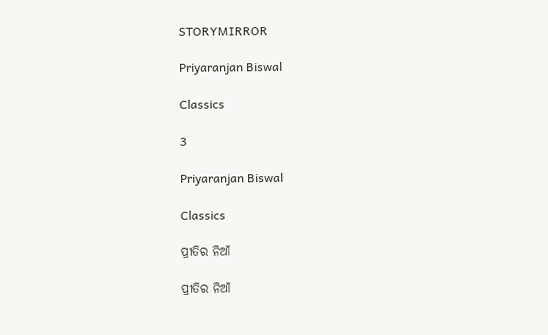STORYMIRROR

Priyaranjan Biswal

Classics

3

Priyaranjan Biswal

Classics

ପ୍ରୀତିର ନିଆଁ

ପ୍ରୀତିର ନିଆଁ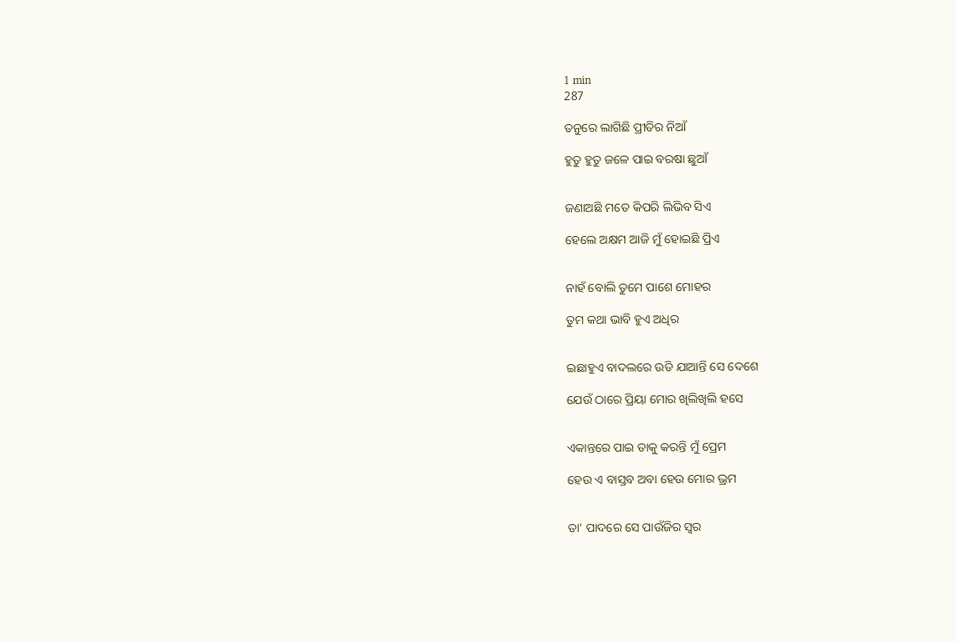1 min
287

ତନୁରେ ଲାଗିଛି ପ୍ରୀତିର ନିଆଁ

ହୁତୁ ହୁତୁ ଜଳେ ପାଇ ବରଷା ଛୁଆଁ


ଜଣାଅଛି ମତେ କିପରି ଲିଭିବ ସିଏ

ହେଲେ ଅକ୍ଷମ ଆଜି ମୁଁ ହୋଇଛି ପ୍ରିଏ


ନାହଁ ବୋଲି ତୁମେ ପାଶେ ମୋହର

ତୁମ କଥା ଭାବି ହୁଏ ଅଧିର


ଇଛାହୁଏ ବାଦଲରେ ଉଡି ଯାଆନ୍ତି ସେ ଦେଶେ

ଯେଉଁ ଠାରେ ପ୍ରିୟା ମୋର ଖିଲିଖିଲି ହସେ


ଏକାନ୍ତରେ ପାଇ ତାକୁ କରନ୍ତି ମୁଁ ପ୍ରେମ

ହେଉ ଏ ବାସ୍ତବ ଅବା ହେଉ ମୋର ଭ୍ରମ


ତା' ପାଦରେ ସେ ପାଉଁଜିର ସ୍ୱର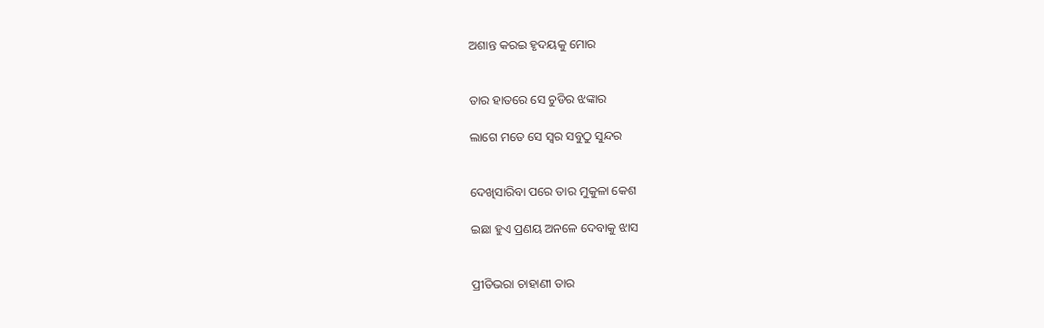ଅଶାନ୍ତ କରଇ ହୃଦୟକୁ ମୋର


ତାର ହାତରେ ସେ ଚୁଡିର ଝଙ୍କାର

ଲାଗେ ମତେ ସେ ସ୍ୱର ସବୁଠୁ ସୁନ୍ଦର


ଦେଖିସାରିବା ପରେ ତାର ମୁକୁଳା କେଶ

ଇଛା ହୁଏ ପ୍ରଣୟ ଅନଳେ ଦେବାକୁ ଝାସ


ପ୍ରୀତିଭରା ଚାହାଣୀ ତାର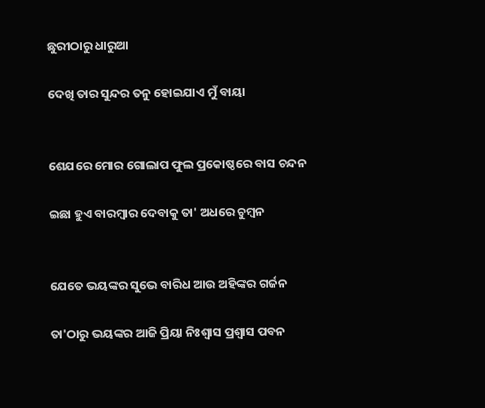ଛୁରୀଠାରୁ ଧାରୁଆ

ଦେଖି ତାର ସୁନ୍ଦର ତନୁ ହୋଇଯାଏ ମୁଁ ବାୟା


ଶେଯରେ ମୋର ଗୋଲାପ ଫୁଲ ପ୍ରକୋଷ୍ଠରେ ବାସ ଚନ୍ଦନ

ଇଛା ହୁଏ ବାରମ୍ବାର ଦେବାକୁ ତା' ଅଧରେ ଚୁମ୍ବନ


ଯେତେ ଭୟଙ୍କର ସୁଭେ ବାରିଧ ଆଉ ଅହିଙ୍କର ଗର୍ଜନ

ତା'ଠାରୁ ଭୟଙ୍କର ଆଜି ପ୍ରିୟା ନିଃଶ୍ୱାସ ପ୍ରଶ୍ୱାସ ପବନ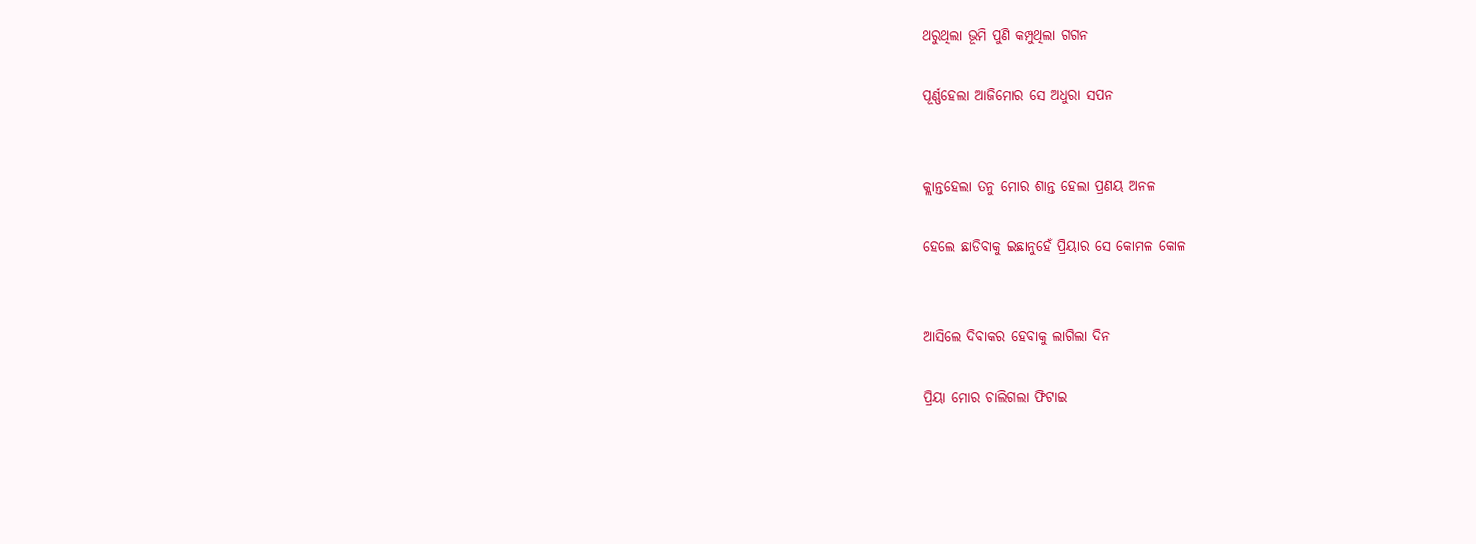ଥରୁଥିଲା ଭୂମି ପୁଣି କମ୍ପୁଥିଲା ଗଗନ

ପୂର୍ଣ୍ଣହେଲା ଆଜିମୋର ସେ ଅଧୁରା ସପନ


କ୍ଲାନ୍ତହେଲା ତନୁ ମୋର ଶାନ୍ତ ହେଲା ପ୍ରଣୟ ଅନଳ

ହେଲେ ଛାଡିବାକୁ ଇଛାନୁହେଁ ପ୍ରିୟାର ସେ କୋମଳ କୋଳ


ଆସିଲେ ଦିବାକର ହେବାକୁ ଲାଗିଲା ଦିନ

ପ୍ରିୟା ମୋର ଚାଲିଗଲା ଫିଟାଇ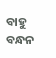ବାହୁ ବନ୍ଧନ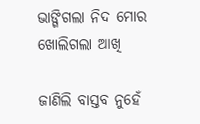ଭାଙ୍ଗିଗଲା ନିଦ ମୋର ଖୋଲିଗଲା ଆଖି

ଜାଣିଲି ବାସ୍ତବ ନୁହେଁ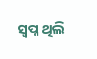ସ୍ୱପ୍ନ ଥିଲି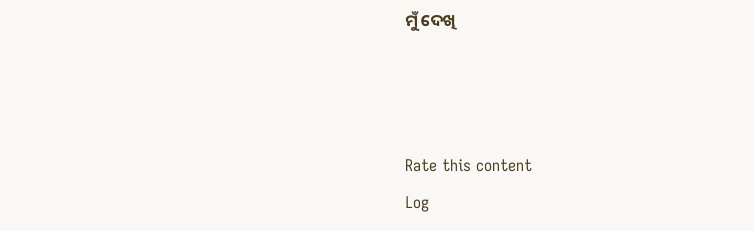ମୁଁ ଦେଖି



Rate this content
Log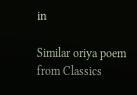in

Similar oriya poem from Classics